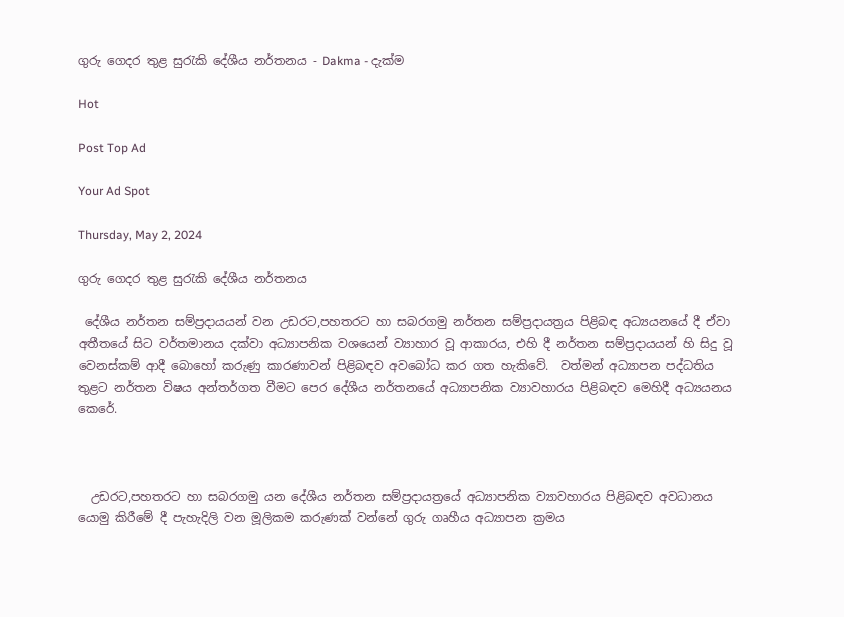ගුරු ගෙදර තුළ සුරැකි දේශීය නර්තනය - Dakma - දැක්ම

Hot

Post Top Ad

Your Ad Spot

Thursday, May 2, 2024

ගුරු ගෙදර තුළ සුරැකි දේශීය නර්තනය

 දේශීය නර්තන සම්ප්‍රදායයන් වන උඩරට,පහතරට හා සබරගමු නර්තන සම්ප්‍රදායත්‍රය පිළිබඳ අධ්‍යයනයේ දී ඒවා අතීතයේ සිට වර්තමානය දක්වා අධ්‍යාපනික වශයෙන් ව්‍යාහාර වූ ආකාරය, එහි දී නර්තන සම්ප්‍රදායයන් හි සිදු වූ වෙනස්කම් ආදී බොහෝ කරුණු කාරණාවන් පිළිබඳව අවබෝධ කර ගත හැකිවේ.  වත්මන් අධ්‍යාපන පද්ධතිය තුළට නර්තන විෂය අන්තර්ගත වීමට පෙර දේශීය නර්තනයේ අධ්‍යාපනික ව්‍යාවහාරය පිළිබඳව මෙහිදී අධ්‍යයනය කෙරේ.



  උඩරට,පහතරට හා සබරගමු යන දේශීය නර්තන සම්ප්‍රදායත්‍රයේ අධ්‍යාපනික ව්‍යාවහාරය පිළිබඳව අවධානය යොමු කිරීමේ දී පැහැදිලි වන මූලිකම කරුණක් වන්නේ ගුරු ගෘහීය අධ්‍යාපන ක්‍රමය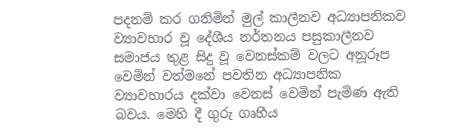පදනම් කර ගනිමින් මුල් කාලීනව අධ්‍යාපනිකව ව්‍යාවහාර වූ දේශීය නර්තනය පසුකාලීනව සමාජය තුළ සිදු වූ වෙනස්කම් වලට අනූරූප වෙමින් වත්මනේ පවතින අධ්‍යාපනික ව්‍යාවහාරය දක්වා වෙනස් වෙමින් පැමිණ ඇති බවය. මෙහි දී ගුරු ගෘහීය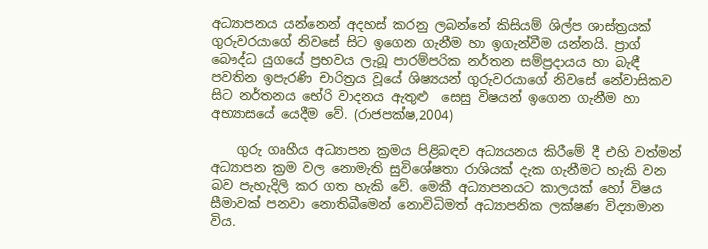අධ්‍යාපනය යන්නෙන් අදහස් කරනු ලබන්නේ කිසියම් ශිල්ප ශාස්ත්‍රයක් ගුරුවරයාගේ නිවසේ සිට ඉගෙන ගැනීම හා ඉගැන්වීම යන්නයි. ප්‍රාග් බෞද්ධ යුගයේ ප්‍රභවය ලැබූ පාරම්පරික නර්තන සම්ප්‍රදායය හා බැඳී පවතින ඉපැරණි චාරිත්‍රය වූයේ ශිෂ්‍යයන් ගුරුවරයාගේ නිවසේ නේවාසිකව සිට නර්තනය භේරි වාදනය ඇතුළු  සෙසු විෂයන් ඉගෙන ගැනීම හා අභ්‍යාසයේ යෙදීම වේ. (රාජපක්ෂ,2004)

    ගුරු ගෘහීය අධ්‍යාපන ක්‍රමය පිළිබඳව අධ්‍යයනය කිරීමේ දී එහි වත්මන් අධ්‍යාපන ක්‍රම වල නොමැති සුවිශේෂතා රාශියක් දැක ගැනීමට හැකි වන බව පැහැදිලි කර ගත හැකි වේ. මෙකී අධ්‍යාපනයට කාලයක් හෝ විෂය සීමාවක් පනවා නොතිබීමෙන් නොවිධිමත් අධ්‍යාපනික ලක්ෂණ විද්‍යාමාන විය.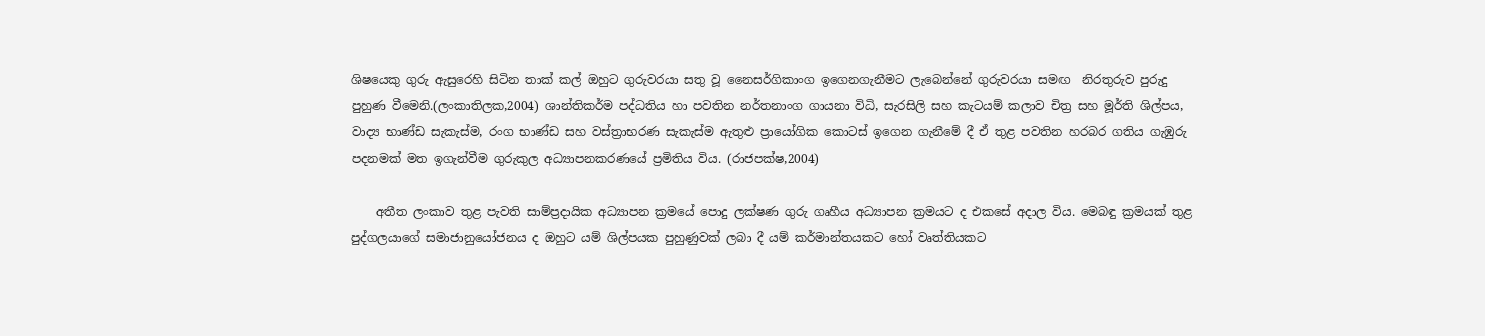ශිෂයෙකු ගුරු ඇසුරෙහි සිටින තාක් කල් ඔහුට ගුරුවරයා සතු වූ නෛසර්ගිකාංග ඉගෙනගැනීමට ලැබෙන්නේ ගුරුවරයා සමඟ  නිරතුරුව පුරුදු පුහුණ වීමෙනි.(ලංකාතිලක,2004) ශාන්තිකර්ම පද්ධතිය හා පවතින නර්තනාංග ගායනා විධි, සැරසිලි සහ කැටයම් කලාව චිත්‍ර සහ මූර්ති ශිල්පය, වාද්‍ය භාණ්ඩ සැකැස්ම, රංග භාණ්ඩ සහ වස්ත්‍රාභරණ සැකැස්ම ඇතුළු ප්‍රායෝගික කොටස් ඉගෙන ගැනීමේ දී ඒ තුළ පවතින හරබර ගතිය ගැඹුරු පදනමක් මත ඉගැන්වීම ගුරුකුල අධ්‍යාපනකරණයේ ප්‍රමිතිය විය. (රාජපක්ෂ,2004)

    අතීත ලංකාව තුළ පැවති සාම්ප්‍රදායික අධ්‍යාපන ක්‍රමයේ පොදු ලක්ෂණ ගුරු ගෘහීය අධ්‍යාපන ක්‍රමයට ද එකසේ අදාල විය. මෙබඳු ක්‍රමයක් තුළ පුද්ගලයාගේ සමාජානුයෝජනය ද ඔහුට යම් ශිල්පයක පුහුණුවක් ලබා දී යම් කර්මාන්තයකට හෝ වෘත්තියකට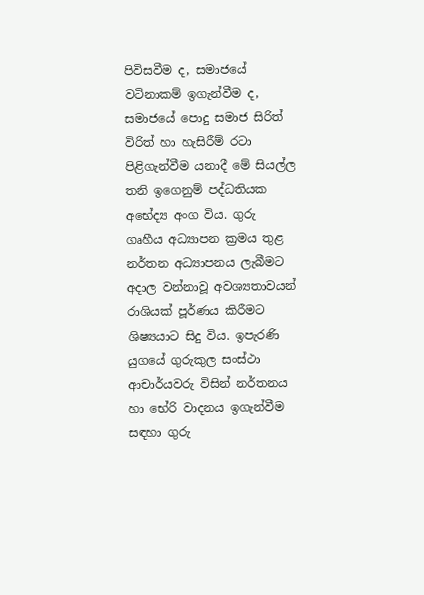පිවිසවීම ද, සමාජයේ වටිනාකම් ඉගැන්වීම ද, සමාජයේ පොදු සමාජ සිරිත් විරිත් හා හැසිරීම් රටා පිළිගැන්වීම යනාදී මේ සියල්ල තනි ඉගෙනුම් පද්ධතියක අභේද්‍ය අංග විය. ගුරු ගෘහීය අධ්‍යාපන ක්‍රමය තුළ නර්තන අධ්‍යාපනය ලැබීමට අදාල වන්නාවූ අවශ්‍යතාවයන් රාශියක් පූර්ණය කිරීමට ශිෂ්‍යයාට සිදු විය. ඉපැරණි යුගයේ ගුරුකුල සංස්ථා ආචාර්යවරු විසින් නර්තනය හා භේරි වාදනය ඉගැන්වීම සඳහා ගුරු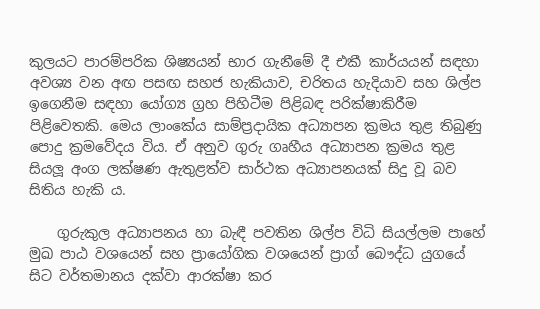කුලයට පාරම්පරික ශිෂ්‍යයන් භාර ගැනීමේ දී එකී කාර්යයන් සඳහා අවශ්‍ය වන අඟ පසඟ සහජ හැකියාව, චරිතය හැදියාව සහ ශිල්ප ඉගෙනීම සඳහා යෝග්‍ය ග්‍රහ පිහිටීම පිළිබඳ පරික්ෂාකිරීම පිළිවෙතකි. මෙය ලාංකේය සාම්ප්‍රදායික අධ්‍යාපන ක්‍රමය තුළ තිබුණු පොදු ක්‍රමවේදය විය. ඒ අනුව ගුරු ගෘහීය අධ්‍යාපන ක්‍රමය තුළ සියලූ අංග ලක්ෂණ ඇතුළත්ව සාර්ථක අධ්‍යාපනයක් සිදු වූ බව සිතිය හැකි ය.

    ගුරුකුල අධ්‍යාපනය හා බැඳී පවතින ශිල්ප විධි සියල්ලම පාහේ මුඛ පාඨ වශයෙන් සහ ප්‍රායෝගික වශයෙන් ප්‍රාග් බෞද්ධ යුගයේ සිට වර්තමානය දක්වා ආරක්ෂා කර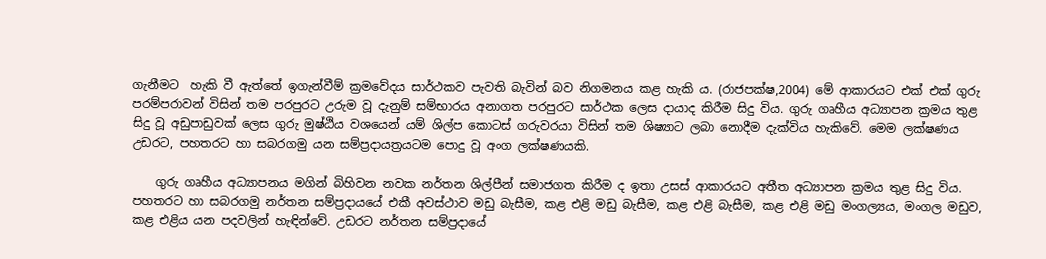ගැනීමට  හැකි වී ඇත්තේ ඉගැන්වීම් ක්‍රමවේදය සාර්ථකව පැවති බැවින් බව නිගමනය කළ හැකි ය. (රාජපක්ෂ,2004) මේ ආකාරයට එක් එක් ගුරු පරම්පරාවන් විසින් තම පරපුරට උරුම වූ දැනුම් සම්භාරය අනාගත පරපුරට සාර්ථක ලෙස දායාද කිරීම සිදු විය. ගුරු ගෘහීය අධ්‍යාපන ක්‍රමය තුළ සිදු වූ අඩුපාඩුවක් ලෙස ගුරු මුෂ්ඨිය වශයෙන් යම් ශිල්ප කොටස් ගරුවරයා විසින් තම ශිෂ්‍යාට ලබා නොදීම දැක්විය හැකිවේ. මෙම ලක්ෂණය උඩරට, පහතරට හා සබරගමු යන සම්ප්‍රදායත්‍රයටම පොදු වූ අංග ලක්ෂණයකි.

    ගුරු ගෘහීය අධ්‍යාපනය මගින් බිහිවන නවක නර්තන ශිල්පීන් සමාජගත කිරීම ද ඉතා උසස් ආකාරයට අතීත අධ්‍යාපන ක්‍රමය තුළ සිදු විය. පහතරට හා සබරගමු නර්තන සම්ප්‍රදායයේ එකී අවස්ථාව මඩු බැසීම, කළ එළි මඩු බැසීම, කළ එළි බැසීම, කළ එළි මඩු මංගල්‍යය, මංගල මඩුව, කළ එළිය යන පදවලින් හැඳින්වේ. උඩරට නර්තන සම්ප්‍රදායේ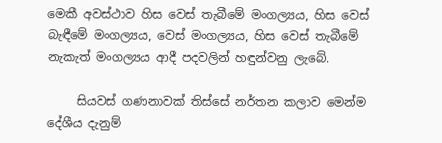මෙකී අවස්ථාව හිස වෙස් තැබීමේ මංගල්‍යය, හිස වෙස් බැඳීමේ මංගල්‍යය, වෙස් මංගල්‍යය, හිස වෙස් තැබීමේ නැකැත් මංගල්‍යය ආදී පදවලින් හඳුන්වනු ලැබේ.

     සියවස් ගණනාවක් තිස්සේ නර්තන කලාව මෙන්ම දේශීය දැනුම්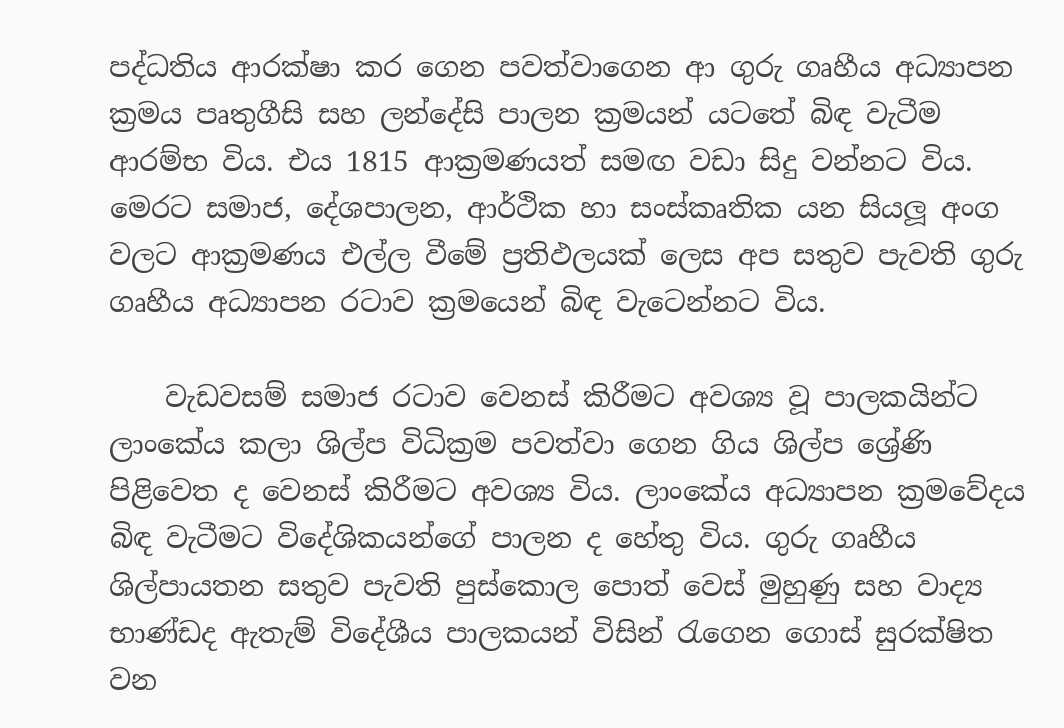පද්ධතිය ආරක්ෂා කර ගෙන පවත්වාගෙන ආ ගුරු ගෘහීය අධ්‍යාපන ක්‍රමය පෘතුගීසි සහ ලන්දේසි පාලන ක්‍රමයන් යටතේ බිඳ වැටීම ආරම්භ විය. එය 1815 ආක්‍රමණයත් සමඟ වඩා සිදු වන්නට විය. මෙරට සමාජ, දේශපාලන, ආර්ථික හා සංස්කෘතික යන සියලූ අංග වලට ආක්‍රමණය එල්ල වීමේ ප්‍රතිඵලයක් ලෙස අප සතුව පැවති ගුරු ගෘහීය අධ්‍යාපන රටාව ක්‍රමයෙන් බිඳ වැටෙන්නට විය.

    වැඩවසම් සමාජ රටාව වෙනස් කිරීමට අවශ්‍ය වූ පාලකයින්ට ලාංකේය කලා ශිල්ප විධික්‍රම පවත්වා ගෙන ගිය ශිල්ප ශ්‍රේණි පිළිවෙත ද වෙනස් කිරීමට අවශ්‍ය විය. ලාංකේය අධ්‍යාපන ක්‍රමවේදය බිඳ වැටීමට විදේශිකයන්ගේ පාලන ද හේතු විය. ගුරු ගෘහීය ශිල්පායතන සතුව පැවති පුස්කොල පොත් වෙස් මුහුණු සහ වාද්‍ය භාණ්ඩද ඇතැම් විදේශීය පාලකයන් විසින් රැගෙන ගොස් සුරක්ෂිත වන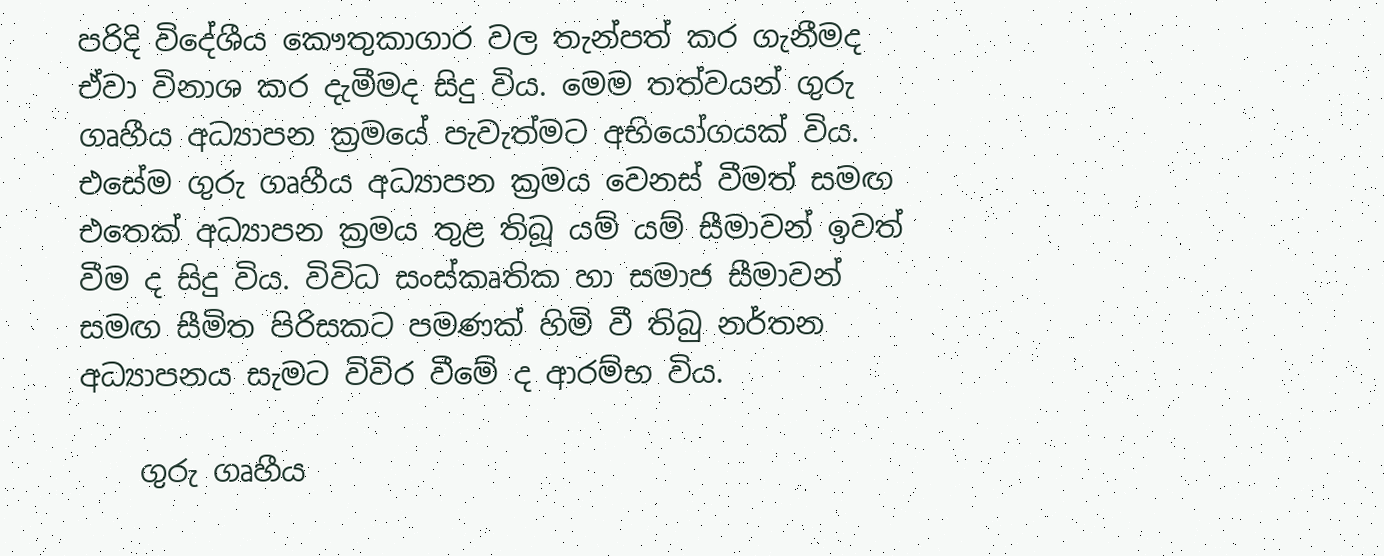පරිදි විදේශීය කෞතුකාගාර වල තැන්පත් කර ගැනීමද ඒවා විනාශ කර දැමීමද සිදු විය. මෙම තත්වයන් ගුරු ගෘහීය අධ්‍යාපන ක්‍රමයේ පැවැත්මට අභියෝගයක් විය. එසේම ගුරු ගෘහීය අධ්‍යාපන ක්‍රමය වෙනස් වීමත් සමඟ එතෙක් අධ්‍යාපන ක්‍රමය තුළ තිබූ යම් යම් සීමාවන් ඉවත් වීම ද සිදු විය. විවිධ සංස්කෘතික හා සමාජ සීමාවන් සමඟ සීමිත පිරිසකට පමණක් හිමි වී තිබු නර්තන අධ්‍යාපනය සැමට විවිර වීමේ ද ආරම්භ විය.

    ගුරු ගෘහීය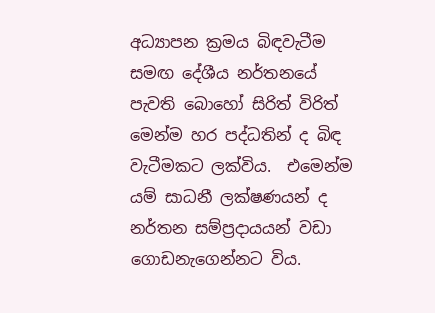අධ්‍යාපන ක්‍රමය බිඳවැටීම සමඟ දේශීය නර්තනයේ පැවති බොහෝ සිරිත් විරිත් මෙන්ම හර පද්ධතින් ද බිඳ වැටීමකට ලක්විය.  එමෙන්ම යම් සාධනී ලක්ෂණයන් ද නර්තන සම්ප්‍රදායයන් වඩා ගොඩනැගෙන්නට විය.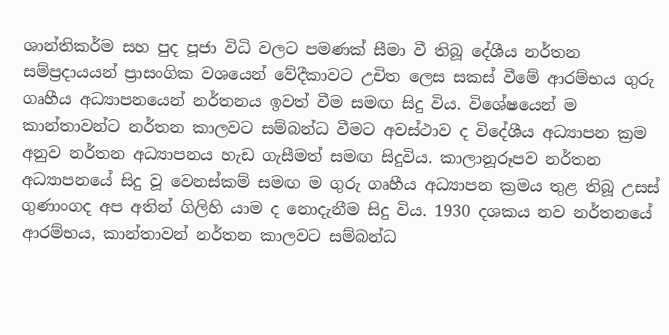ශාන්තිකර්ම සහ පුද පූජා විධි වලට පමණක් සීමා වී තිබූ දේශීය නර්තන සම්ප්‍රදායයන් ප්‍රාසංගික වශයෙන් වේදීකාවට උචිත ලෙස සකස් වීමේ ආරම්භය ගුරු ගෘහීය අධ්‍යාපනයෙන් නර්තනය ඉවත් වීම සමඟ සිදු විය. විශේෂයෙන් ම කාන්තාවන්ට නර්තන කාලවට සම්බන්ධ වීමට අවස්ථාව ද විදේශීය අධ්‍යාපන ක්‍රම අනුව නර්තන අධ්‍යාපනය හැඩ ගැසීමත් සමඟ සිදුවිය. කාලානූරූපව නර්තන අධ්‍යාපනයේ සිදු වූ වෙනස්කම් සමඟ ම ගුරු ගෘහීය අධ්‍යාපන ක්‍රමය තුළ තිබූ උසස් ගුණාංගද අප අතින් ගිලිහි යාම ද නොදැනීම සිදු විය. 1930 දශකය නව නර්තනයේ ආරම්භය, කාන්තාවන් නර්තන කාලවට සම්බන්ධ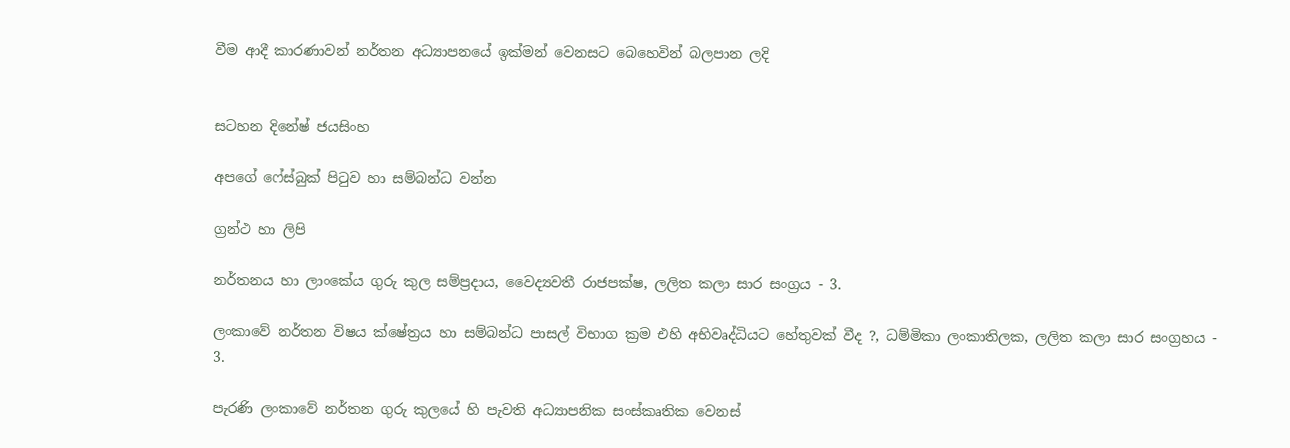වීම ආදී කාරණාවන් නර්තන අධ්‍යාපනයේ ඉක්මන් වෙනසට බෙහෙවින් බලපාන ලදි


සටහන දිනේෂ් ජයසිංහ

අපගේ ෆේස්බුක් පිටුව හා සම්බන්ධ වන්න

ග්‍රන්ථ හා ලිපි

නර්තනය හා ලාංකේය ගුරු කුල සම්ප්‍රදාය, වෛද්‍යවතී රාජපක්ෂ, ලලිත කලා සාර සංග්‍රය - 3.

ලංකාවේ නර්තන විෂය ක්ෂේත්‍රය හා සම්බන්ධ පාසල් විභාග ක්‍රම එහි අභිවෘද්ධියට හේතුවක් වීද ?, ධම්මිකා ලංකාතිලක, ලලිත කලා සාර සංග්‍රහය - 3.

පැරණි ලංකාවේ නර්තන ගුරු කුලයේ හි පැවති අධ්‍යාපනික සංස්කෘතික වෙනස්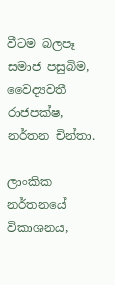වීටම බලපෑ සමාජ පසුබිම, වෛද්‍යවතී රාජපක්ෂ, නර්තන චින්තා.

ලාංකික නර්තනයේ විකාශනය,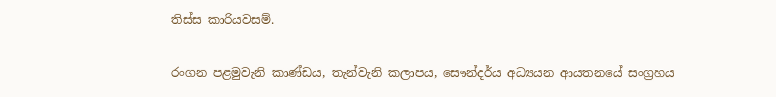තිස්ස කාරියවසම්.

රංගන පළමුවැනි කාණ්ඩය, තැන්වැනි කලාපය, සෞන්දර්ය අධ්‍යයන ආයතනයේ සංග්‍රහය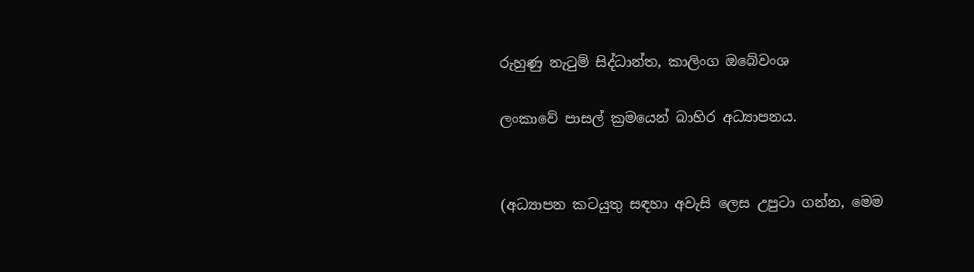රුහුණු නැටුම් සිද්ධාන්ත, කාලිංග ඔබේවංශ

ලංකාවේ පාසල් ක්‍රමයෙන් බාහිර අධ්‍යාපනය.


(අධ්‍යාපන කටයුතු සඳහා අවැසි ලෙස උපුටා ගන්න, මෙම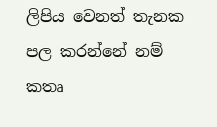ලිපිය වෙනත් තැනක පල කරන්නේ නම් කතෘ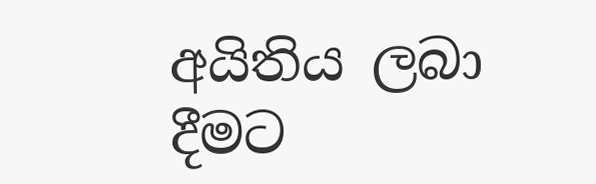අයිතිය ලබා දීමට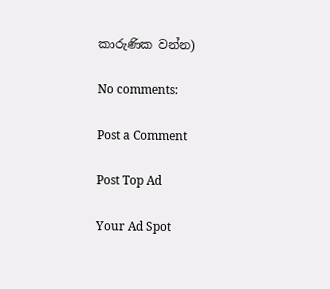කාරුණික වන්න)

No comments:

Post a Comment

Post Top Ad

Your Ad Spot